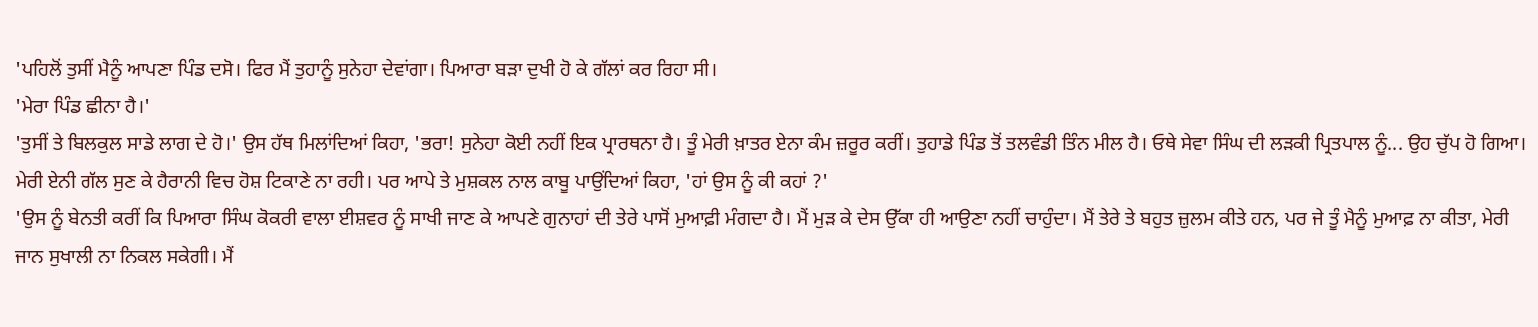'ਪਹਿਲੋਂ ਤੁਸੀਂ ਮੈਨੂੰ ਆਪਣਾ ਪਿੰਡ ਦਸੋ। ਫਿਰ ਮੈਂ ਤੁਹਾਨੂੰ ਸੁਨੇਹਾ ਦੇਵਾਂਗਾ। ਪਿਆਰਾ ਬੜਾ ਦੁਖੀ ਹੋ ਕੇ ਗੱਲਾਂ ਕਰ ਰਿਹਾ ਸੀ।
'ਮੇਰਾ ਪਿੰਡ ਛੀਨਾ ਹੈ।'
'ਤੁਸੀਂ ਤੇ ਬਿਲਕੁਲ ਸਾਡੇ ਲਾਗ ਦੇ ਹੋ।' ਉਸ ਹੱਥ ਮਿਲਾਂਦਿਆਂ ਕਿਹਾ, 'ਭਰਾ! ਸੁਨੇਹਾ ਕੋਈ ਨਹੀਂ ਇਕ ਪ੍ਰਾਰਥਨਾ ਹੈ। ਤੂੰ ਮੇਰੀ ਖ਼ਾਤਰ ਏਨਾ ਕੰਮ ਜ਼ਰੂਰ ਕਰੀਂ। ਤੁਹਾਡੇ ਪਿੰਡ ਤੋਂ ਤਲਵੰਡੀ ਤਿੰਨ ਮੀਲ ਹੈ। ਓਥੇ ਸੇਵਾ ਸਿੰਘ ਦੀ ਲੜਕੀ ਪ੍ਰਿਤਪਾਲ ਨੂੰ... ਉਹ ਚੁੱਪ ਹੋ ਗਿਆ।
ਮੇਰੀ ਏਨੀ ਗੱਲ ਸੁਣ ਕੇ ਹੈਰਾਨੀ ਵਿਚ ਹੋਸ਼ ਟਿਕਾਣੇ ਨਾ ਰਹੀ। ਪਰ ਆਪੇ ਤੇ ਮੁਸ਼ਕਲ ਨਾਲ ਕਾਬੂ ਪਾਉਂਦਿਆਂ ਕਿਹਾ, 'ਹਾਂ ਉਸ ਨੂੰ ਕੀ ਕਹਾਂ ?'
'ਉਸ ਨੂੰ ਬੇਨਤੀ ਕਰੀਂ ਕਿ ਪਿਆਰਾ ਸਿੰਘ ਕੋਕਰੀ ਵਾਲਾ ਈਸ਼ਵਰ ਨੂੰ ਸਾਖੀ ਜਾਣ ਕੇ ਆਪਣੇ ਗੁਨਾਹਾਂ ਦੀ ਤੇਰੇ ਪਾਸੋਂ ਮੁਆਫ਼ੀ ਮੰਗਦਾ ਹੈ। ਮੈਂ ਮੁੜ ਕੇ ਦੇਸ ਉੱਕਾ ਹੀ ਆਉਣਾ ਨਹੀਂ ਚਾਹੁੰਦਾ। ਮੈਂ ਤੇਰੇ ਤੇ ਬਹੁਤ ਜ਼ੁਲਮ ਕੀਤੇ ਹਨ, ਪਰ ਜੇ ਤੂੰ ਮੈਨੂੰ ਮੁਆਫ਼ ਨਾ ਕੀਤਾ, ਮੇਰੀ ਜਾਨ ਸੁਖਾਲੀ ਨਾ ਨਿਕਲ ਸਕੇਗੀ। ਮੈਂ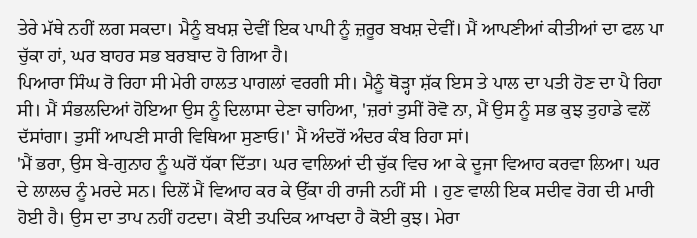ਤੇਰੇ ਮੱਥੇ ਨਹੀਂ ਲਗ ਸਕਦਾ। ਮੈਨੂੰ ਬਖਸ਼ ਦੇਵੀਂ ਇਕ ਪਾਪੀ ਨੂੰ ਜ਼ਰੂਰ ਬਖਸ਼ ਦੇਵੀਂ। ਮੈਂ ਆਪਣੀਆਂ ਕੀਤੀਆਂ ਦਾ ਫਲ ਪਾ ਚੁੱਕਾ ਹਾਂ, ਘਰ ਬਾਹਰ ਸਭ ਬਰਬਾਦ ਹੋ ਗਿਆ ਹੈ।
ਪਿਆਰਾ ਸਿੰਘ ਰੋ ਰਿਹਾ ਸੀ ਮੇਰੀ ਹਾਲਤ ਪਾਗਲਾਂ ਵਰਗੀ ਸੀ। ਮੈਨੂੰ ਥੋੜ੍ਹਾ ਸ਼ੱਕ ਇਸ ਤੇ ਪਾਲ ਦਾ ਪਤੀ ਹੋਣ ਦਾ ਪੈ ਰਿਹਾ ਸੀ। ਮੈਂ ਸੰਭਲਦਿਆਂ ਹੋਇਆ ਉਸ ਨੂੰ ਦਿਲਾਸਾ ਦੇਣਾ ਚਾਹਿਆ, 'ਜ਼ਰਾਂ ਤੁਸੀਂ ਰੋਵੋ ਨਾ, ਮੈਂ ਉਸ ਨੂੰ ਸਭ ਕੁਝ ਤੁਹਾਡੇ ਵਲੋਂ ਦੱਸਾਂਗਾ। ਤੁਸੀਂ ਆਪਣੀ ਸਾਰੀ ਵਿਥਿਆ ਸੁਣਾਓ।' ਮੈਂ ਅੰਦਰੋਂ ਅੰਦਰ ਕੰਬ ਰਿਹਾ ਸਾਂ।
'ਮੈਂ ਭਰਾ, ਉਸ ਬੇ-ਗੁਨਾਹ ਨੂੰ ਘਰੋਂ ਧੱਕਾ ਦਿੱਤਾ। ਘਰ ਵਾਲਿਆਂ ਦੀ ਚੁੱਕ ਵਿਚ ਆ ਕੇ ਦੂਜਾ ਵਿਆਹ ਕਰਵਾ ਲਿਆ। ਘਰ ਦੇ ਲਾਲਚ ਨੂੰ ਮਰਦੇ ਸਨ। ਦਿਲੋਂ ਮੈਂ ਵਿਆਹ ਕਰ ਕੇ ਉੱਕਾ ਹੀ ਰਾਜੀ ਨਹੀਂ ਸੀ । ਹੁਣ ਵਾਲੀ ਇਕ ਸਦੀਵ ਰੋਗ ਦੀ ਮਾਰੀ ਹੋਈ ਹੈ। ਉਸ ਦਾ ਤਾਪ ਨਹੀਂ ਹਟਦਾ। ਕੋਈ ਤਪਦਿਕ ਆਖਦਾ ਹੈ ਕੋਈ ਕੁਝ। ਮੇਰਾ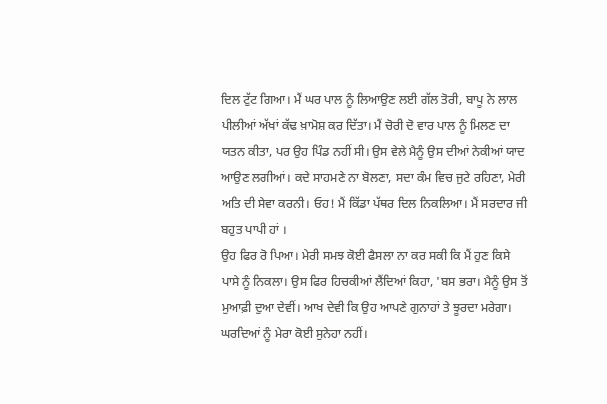ਦਿਲ ਟੁੱਟ ਗਿਆ। ਮੈਂ ਘਰ ਪਾਲ ਨੂੰ ਲਿਆਉਣ ਲਈ ਗੱਲ ਤੋਰੀ, ਬਾਪੂ ਨੇ ਲਾਲ ਪੀਲੀਆਂ ਅੱਖਾਂ ਕੱਢ ਖ਼ਾਮੋਸ਼ ਕਰ ਦਿੱਤਾ। ਮੈਂ ਚੋਰੀ ਦੋ ਵਾਰ ਪਾਲ ਨੂੰ ਮਿਲਣ ਦਾ ਯਤਨ ਕੀਤਾ, ਪਰ ਉਹ ਪਿੰਡ ਨਹੀਂ ਸੀ। ਉਸ ਵੇਲੇ ਮੈਨੂੰ ਉਸ ਦੀਆਂ ਨੇਕੀਆਂ ਯਾਦ ਆਉਣ ਲਗੀਆਂ। ਕਦੇ ਸਾਹਮਣੇ ਨਾ ਬੋਲਣਾ, ਸਦਾ ਕੰਮ ਵਿਚ ਜੁਟੇ ਰਹਿਣਾ, ਮੇਰੀ ਅਤਿ ਦੀ ਸੇਵਾ ਕਰਨੀ। ਓਹ! ਮੈਂ ਕਿੱਡਾ ਪੱਥਰ ਦਿਲ ਨਿਕਲਿਆ। ਮੈਂ ਸਰਦਾਰ ਜੀ ਬਹੁਤ ਪਾਪੀ ਹਾਂ ।
ਉਹ ਫਿਰ ਰੋ ਪਿਆ। ਮੇਰੀ ਸਮਝ ਕੋਈ ਫੈਸਲਾ ਨਾ ਕਰ ਸਕੀ ਕਿ ਮੈਂ ਹੁਣ ਕਿਸੇ ਪਾਸੇ ਨੂੰ ਨਿਕਲਾ। ਉਸ ਫਿਰ ਹਿਚਕੀਆਂ ਲੈਂਦਿਆਂ ਕਿਹਾ, 'ਬਸ ਭਰਾ। ਮੈਨੂੰ ਉਸ ਤੋਂ ਮੁਆਫ਼ੀ ਦੁਆ ਦੇਵੀਂ। ਆਖ ਦੇਵੀ ਕਿ ਉਹ ਆਪਣੇ ਗੁਨਾਹਾਂ ਤੇ ਝੂਰਦਾ ਮਰੇਗਾ। ਘਰਦਿਆਂ ਨੂੰ ਮੇਰਾ ਕੋਈ ਸੁਨੇਹਾ ਨਹੀਂ।